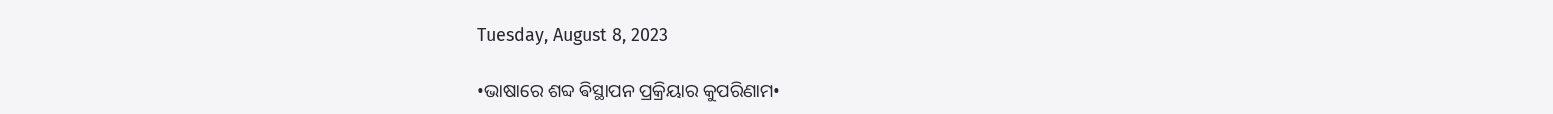Tuesday, August 8, 2023

•ଭାଷାରେ ଶବ୍ଦ ଵିସ୍ଥାପନ ପ୍ରକ୍ରିୟାର କୁପରିଣାମ•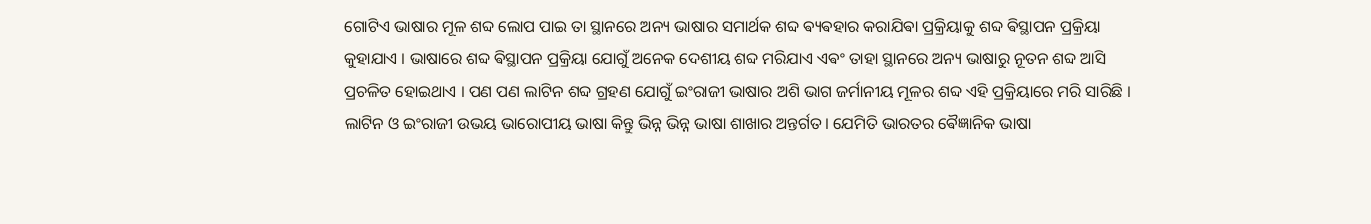ଗୋଟିଏ ଭାଷାର ମୂଳ ଶବ୍ଦ ଲୋପ ପାଇ ତା ସ୍ଥାନରେ ଅନ୍ୟ ଭାଷାର ସମାର୍ଥକ ଶବ୍ଦ ଵ୍ୟଵହାର କରାଯିଵା ପ୍ରକ୍ରିୟାକୁ ଶବ୍ଦ ଵିସ୍ଥାପନ ପ୍ରକ୍ରିୟା କୁହାଯାଏ । ଭାଷାରେ ଶବ୍ଦ ଵିସ୍ଥାପନ ପ୍ରକ୍ରିୟା ଯୋଗୁଁ ଅନେକ ଦେଶୀୟ ଶବ୍ଦ ମରିଯାଏ ଏଵଂ ତାହା ସ୍ଥାନରେ ଅନ୍ୟ ଭାଷାରୁ ନୂତନ ଶବ୍ଦ ଆସି ପ୍ରଚଳିତ ହୋଇଥାଏ । ପଣ ପଣ ଲାଟିନ ଶବ୍ଦ ଗ୍ରହଣ ଯୋଗୁଁ ଇଂରାଜୀ ଭାଷାର ଅଶି ଭାଗ ଜର୍ମାନୀୟ ମୂଳର ଶବ୍ଦ ଏହି ପ୍ରକ୍ରିୟାରେ ମରି ସାରିଛି । ଲାଟିନ ଓ ଇଂରାଜୀ ଉଭୟ ଭାରୋପୀୟ ଭାଷା କିନ୍ତୁ ଭିନ୍ନ ଭିନ୍ନ ଭାଷା ଶାଖାର ଅନ୍ତର୍ଗତ। ଯେମିତି ଭାରତର ଵୈଜ୍ଞାନିକ ଭାଷା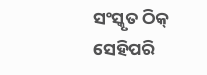ସଂସ୍କୃତ ଠିକ୍ ସେହିପରି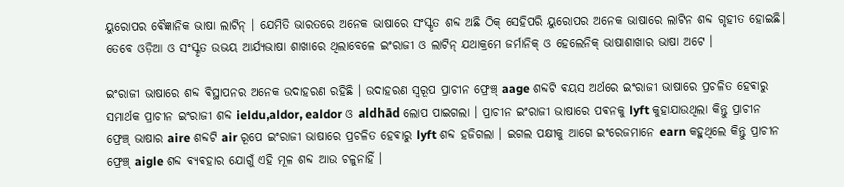ୟୁରୋପର ଵୈଜ୍ଞାନିକ ଭାଷା ଲାଟିନ୍ । ଯେମିତି ଭାରତରେ ଅନେକ ଭାଷାରେ ସଂସ୍କୃତ ଶବ୍ଦ ଅଛି ଠିକ୍ ସେହିପରି ୟୁରୋପର ଅନେକ ଭାଷାରେ ଲାଟିନ ଶବ୍ଦ ଗୃହୀତ ହୋଇଛି। ତେବେ ଓଡ଼ିଆ ଓ ସଂସ୍କୃତ ଉଭୟ ଆର୍ଯ୍ୟଭାଷା ଶାଖାରେ ଥିଲାବେଳେ ଇଂରାଜୀ ଓ ଲାଟିନ୍ ଯଥାକ୍ରମେ ଜର୍ମାନିକ୍ ଓ ହେଲେନିକ୍ ଭାଷାଶାଖାର ଭାଷା ଅଟେ ‌।

ଇଂରାଜୀ ଭାଷାରେ ଶବ୍ଦ ଵିସ୍ଥାପନର ଅନେକ ଉଦାହରଣ ରହିଛି । ଉଦାହରଣ ସ୍ୱରୂପ ପ୍ରାଚୀନ ଫ୍ରେଞ୍ଚ୍ aage ଶବ୍ଦଟି ଵୟସ ଅର୍ଥରେ ଇଂରାଜୀ ଭାଷାରେ ପ୍ରଚଳିତ ହେଵାରୁ ସମାର୍ଥକ ପ୍ରାଚୀନ ଇଂରାଜୀ ଶବ୍ଦ ieldu,aldor, ealdor ଓ aldhād ଲୋପ ପାଇଗଲା । ପ୍ରାଚୀନ ଇଂରାଜୀ ଭାଷାରେ ପଵନକୁ lyft କୁହାଯାଉଥିଲା କିନ୍ତୁ ପ୍ରାଚୀନ ଫ୍ରେଞ୍ଚ୍ ଭାଷାର aire ଶବ୍ଦଟି air ରୂପେ ଇଂରାଜୀ ଭାଷାରେ ପ୍ରଚଳିତ ହେଵାରୁ lyft ଶବ୍ଦ ହଜିଗଲା । ଇଗଲ ପକ୍ଷୀକୁ ଆଗେ ଇଂରେଜମାନେ earn କହୁଥିଲେ କିନ୍ତୁ ପ୍ରାଚୀନ ଫ୍ରେଞ୍ଚ୍ aigle ଶବ୍ଦ ଵ୍ୟଵହାର ଯୋଗୁଁ ଏହି ମୂଳ ଶବ୍ଦ ଆଉ ଚଳୁନାହିଁ ।‌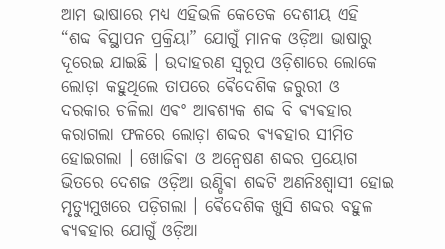ଆମ ଭାଷାରେ ମଧ୍ୟ ଏହିଭଳି କେତେକ ଦେଶୀୟ ଏହି “ଶବ୍ଦ ଵିସ୍ଥାପନ ପ୍ରକ୍ରିୟା” ଯୋଗୁଁ ମାନକ ଓଡ଼ିଆ ଭାଷାରୁ ଦୂରେଇ ଯାଇଛି । ଉଦାହରଣ ସ୍ୱରୂପ ଓଡ଼ିଶାରେ ଲୋକେ ଲୋଡ଼ା କହୁଥିଲେ ତାପରେ ଵୈଦେଶିକ ଜରୁରୀ ଓ ଦରକାର ଚଳିଲା ଏଵଂ ଆଵଶ୍ୟକ ଶବ୍ଦ ବି ଵ୍ୟଵହାର କରାଗଲା ଫଳରେ ଲୋଡ଼ା ଶବ୍ଦର ଵ୍ୟଵହାର ସୀମିତ ହୋଇଗଲା । ଖୋଜିଵା ଓ ଅନ୍ଵେଷଣ ଶବ୍ଦର ପ୍ରୟୋଗ ଭିତରେ ଦେଶଜ ଓଡ଼ିଆ ଉଣ୍ଡିଵା ଶବ୍ଦଟି ଅଣନିଃଶ୍ବାସୀ ହୋଇ ମୃତ୍ୟୁମୁଖରେ ପଡ଼ିଗଲା । ଵୈଦେଶିକ ଖୁସି ଶବ୍ଦର ବହୁଳ ଵ୍ୟଵହାର ଯୋଗୁଁ ଓଡ଼ିଆ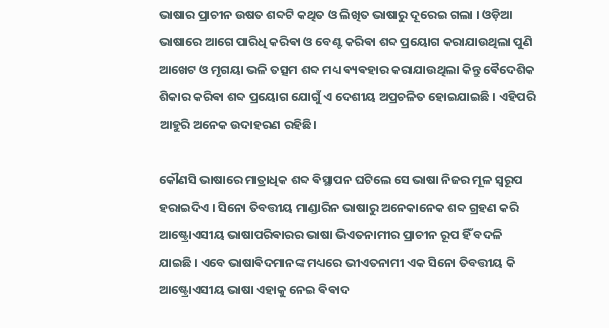ଭାଷାର ପ୍ରାଚୀନ ଉଷତ ଶବ୍ଦଟି କଥିତ ଓ ଲିଖିତ ଭାଷାରୁ ଦୂରେଇ ଗଲା । ଓଡ଼ିଆ ଭାଷାରେ ଆଗେ ପାରିଧି କରିଵା ଓ ବେଣ୍ଟ କରିଵା ଶବ୍ଦ ପ୍ରୟୋଗ କରାଯାଉଥିଲା ପୁଣି ଆଖେଟ ଓ ମୃଗୟା ଭଳି ତତ୍ସମ ଶବ୍ଦ ମଧ୍ୟ ଵ୍ୟଵହାର କରାଯାଉଥିଲା କିନ୍ତୁ ଵୈଦେଶିକ ଶିକାର କରିଵା ଶବ୍ଦ ପ୍ରୟୋଗ ଯୋଗୁଁ ଏ ଦେଶୀୟ ଅପ୍ରଚଳିତ ହୋଇଯାଇଛି । ଏହିପରି ଆହୁରି ଅନେକ ଉଦାହରଣ ରହିଛି।

କୌଣସି ଭାଷାରେ ମାତ୍ରାଧିକ ଶବ୍ଦ ଵିସ୍ଥାପନ ଘଟିଲେ ସେ ଭାଷା ନିଜର‌ ମୂଳ ସ୍ଵରୂପ ହରାଇଦିଏ । ସିନୋ ତିବତ୍ତୀୟ ମାଣ୍ଡାରିନ ଭାଷାରୁ ଅନେକାନେକ ଶବ୍ଦ ଗ୍ରହଣ କରି ଆଷ୍ଟ୍ରୋଏସୀୟ ଭାଷାପରିଵାରର ଭାଷା ଭିଏତନାମୀର ପ୍ରାଚୀନ ରୂପ ହିଁ ବଦଳି ଯାଇଛି । ଏବେ ଭାଷାଵିଦମାନଙ୍କ ମଧ୍ୟରେ ଭୀଏତନାମୀ ଏକ ସିନୋ ତିବତ୍ତୀୟ କି ଆଷ୍ଟ୍ରୋଏସୀୟ ଭାଷା ଏହାକୁ ନେଇ ଵିଵାଦ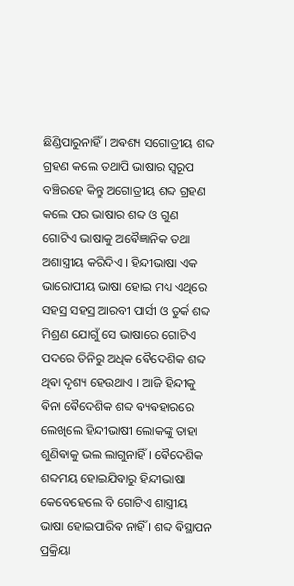ଛିଣ୍ଡିପାରୁନାହିଁ । ଅଵଶ୍ୟ ସଗୋତ୍ରୀୟ ଶବ୍ଦ ଗ୍ରହଣ କଲେ ତଥାପି ଭାଷାର ସ୍ଵରୂପ ବଞ୍ଚିରହେ କିନ୍ତୁ ଅଗୋତ୍ରୀୟ ଶବ୍ଦ ଗ୍ରହଣ କଲେ ପର ଭାଷାର ଶବ୍ଦ ଓ ଗୁଣ ଗୋଟିଏ ଭାଷାକୁ ଅଵୈଜ୍ଞାନିକ ତଥା ଅଶାସ୍ତ୍ରୀୟ କରିଦିଏ । ହିନ୍ଦୀଭାଷା ଏକ ଭାରୋପୀୟ ଭାଷା ହୋଇ ମଧ୍ୟ ଏଥିରେ ସହସ୍ର ସହସ୍ର ଆରବୀ ପାର୍ସୀ ଓ ତୁର୍କ ଶବ୍ଦ ମିଶ୍ରଣ ଯୋଗୁଁ ସେ ଭାଷାରେ ଗୋଟିଏ ପଦରେ ତିନିରୁ ଅଧିକ ଵୈଦେଶିକ ଶବ୍ଦ ଥିଵା ଦୃଶ୍ୟ ହେଉଥାଏ । ଆଜି ହିନ୍ଦୀକୁ ଵିନା ଵୈଦେଶିକ ଶବ୍ଦ ଵ୍ୟଵହାରରେ ଲେଖିଲେ ହିନ୍ଦୀଭାଷୀ ଲୋକଙ୍କୁ ତାହା ଶୁଣିଵାକୁ ଭଲ ଲାଗୁନାହିଁ । ଵୈଦେଶିକ ଶବ୍ଦମୟ ହୋଇଯିଵାରୁ ହିନ୍ଦୀଭାଷା କେବେହେଲେ ବି ଗୋଟିଏ ଶାସ୍ତ୍ରୀୟ ଭାଷା ହୋଇପାରିଵ ନାହିଁ । ଶବ୍ଦ ଵିସ୍ଥାପନ ପ୍ରକ୍ରିୟା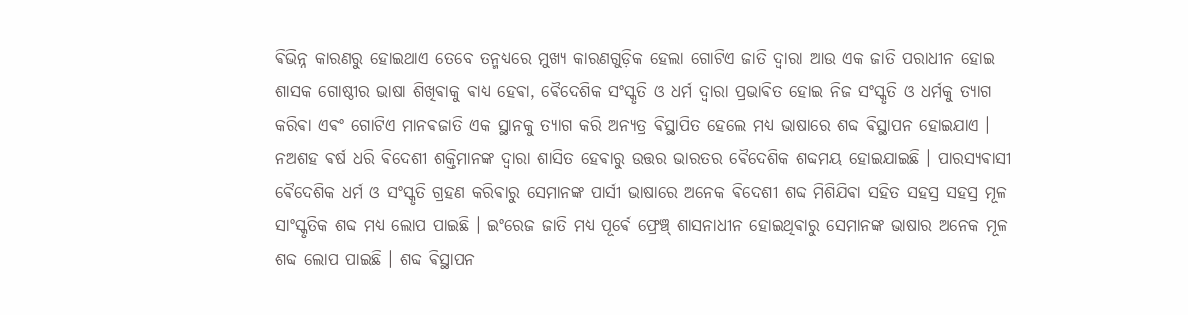ଵିଭିନ୍ନ କାରଣରୁ ହୋଇଥାଏ ତେବେ ତନ୍ମଧ୍ୟରେ ମୁଖ୍ୟ କାରଣଗୁଡ଼ିକ ହେଲା ଗୋଟିଏ ଜାତି ଦ୍ଵାରା ଆଉ ଏକ ଜାତି ପରାଧୀନ ହୋଇ ଶାସକ ଗୋଷ୍ଠୀର ଭାଷା ଶିଖିଵାକୁ ଵାଧ୍ୟ ହେଵା, ଵୈଦେଶିକ ସଂସ୍କୃତି ଓ ଧର୍ମ ଦ୍ଵାରା ପ୍ରଭାଵିତ ହୋଇ ନିଜ ସଂସ୍କୃତି ଓ ଧର୍ମକୁ ତ୍ୟାଗ କରିଵା ଏଵଂ ଗୋଟିଏ ମାନଵଜାତି ଏକ ସ୍ଥାନକୁ ତ୍ୟାଗ କରି ଅନ୍ୟତ୍ର ଵିସ୍ଥାପିତ ହେଲେ ମଧ୍ୟ ଭାଷାରେ ଶବ୍ଦ ଵିସ୍ଥାପନ ହୋଇଯାଏ । ନଅଶହ ଵର୍ଷ ଧରି ଵିଦେଶୀ ଶକ୍ତିମାନଙ୍କ ଦ୍ଵାରା ଶାସିତ ହେଵାରୁ ଉତ୍ତର ଭାରତର ଵୈଦେଶିକ ଶବ୍ଦମୟ ହୋଇଯାଇଛି ।‌ ପାରସ୍ୟଵାସୀ ଵୈଦେଶିକ ଧର୍ମ ଓ ସଂସ୍କୃତି ଗ୍ରହଣ କରିଵାରୁ ସେମାନଙ୍କ ପାର୍ସୀ ଭାଷାରେ ଅନେକ ଵିଦେଶୀ ଶବ୍ଦ ମିଶିଯିଵା ସହିତ ସହସ୍ର ସହସ୍ର ମୂଳ ସାଂସ୍କୃତିକ ଶବ୍ଦ ମଧ୍ୟ ଲୋପ ପାଇଛି । ଇଂରେଜ ଜାତି ମଧ୍ୟ ପୂର୍ଵେ ଫ୍ରେଞ୍ଚ୍ ଶାସନାଧୀନ ହୋଇଥିଵାରୁ ସେମାନଙ୍କ ଭାଷାର ଅନେକ ମୂଳ ଶବ୍ଦ ଲୋପ ପାଇଛି । ଶବ୍ଦ ଵିସ୍ଥାପନ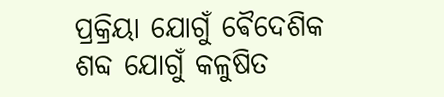ପ୍ରକ୍ରିୟା ଯୋଗୁଁ ଵୈଦେଶିକ ଶବ୍ଦ ଯୋଗୁଁ କଳୁଷିତ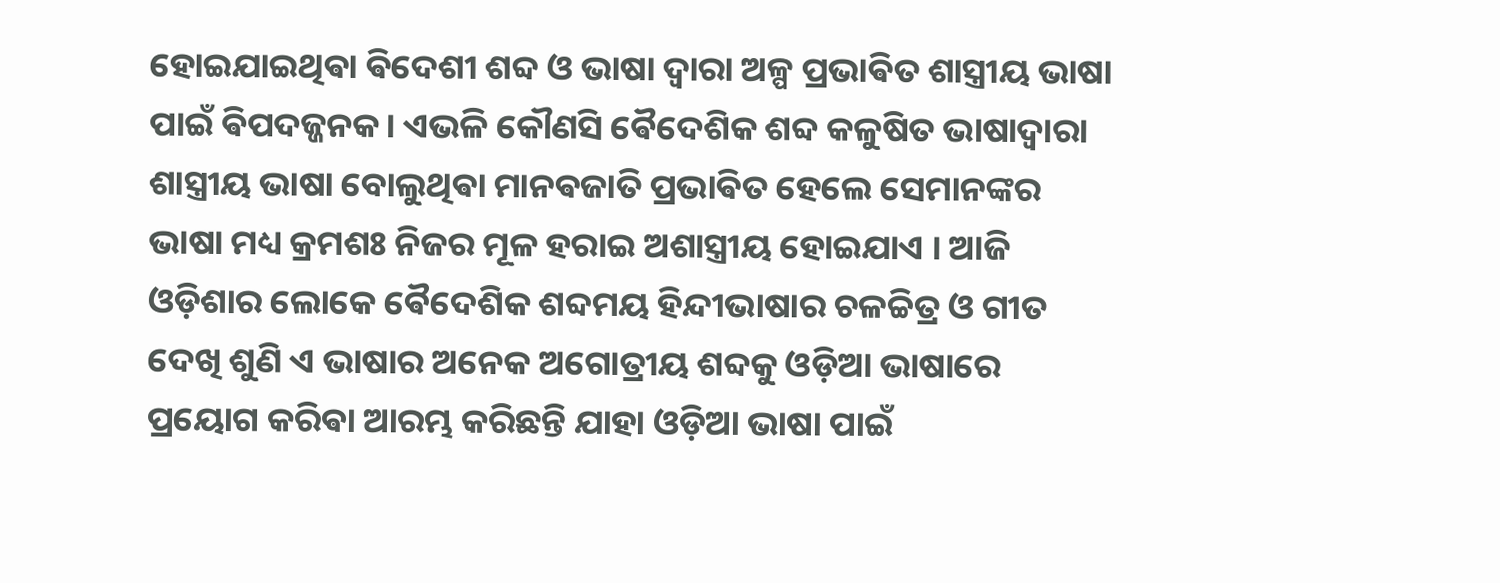ହୋଇଯାଇଥିଵା ଵିଦେଶୀ ଶବ୍ଦ ଓ ଭାଷା ଦ୍ଵାରା ଅଳ୍ପ ପ୍ରଭାଵିତ ଶାସ୍ତ୍ରୀୟ ଭାଷା ପାଇଁ ଵିପଦଜ୍ଜନକ। ଏଭଳି କୌଣସି ଵୈଦେଶିକ ଶବ୍ଦ କଳୁଷିତ ଭାଷାଦ୍ଵାରା ଶାସ୍ତ୍ରୀୟ ଭାଷା ବୋଲୁଥିଵା ମାନଵଜାତି ପ୍ରଭାଵିତ ହେଲେ ସେମାନଙ୍କର ଭାଷା ମଧ୍ୟ କ୍ରମଶଃ ନିଜର ମୂଳ ହରାଇ ଅଶାସ୍ତ୍ରୀୟ ହୋଇଯାଏ । ଆଜି ଓଡ଼ିଶାର ଲୋକେ ଵୈଦେଶିକ ଶବ୍ଦମୟ ହିନ୍ଦୀଭାଷାର ଚଳଚ୍ଚିତ୍ର ଓ ଗୀତ ଦେଖି ଶୁଣି ଏ ଭାଷାର ଅନେକ ଅଗୋତ୍ରୀୟ ଶବ୍ଦକୁ ଓଡ଼ିଆ ଭାଷାରେ ପ୍ରୟୋଗ କରିଵା ଆରମ୍ଭ କରିଛନ୍ତି ଯାହା ଓଡ଼ିଆ ଭାଷା ପାଇଁ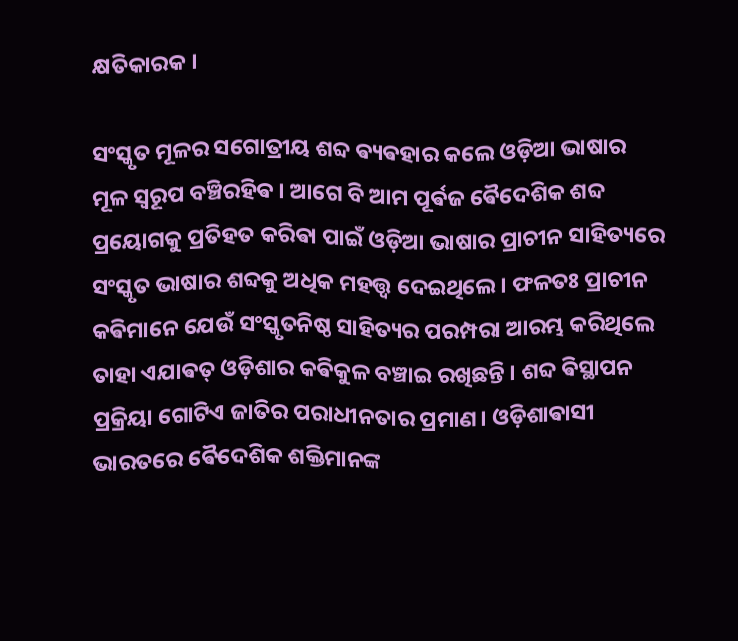କ୍ଷତିକାରକ ।

ସଂସ୍କୃତ ମୂଳର ସଗୋତ୍ରୀୟ ଶବ୍ଦ ଵ୍ୟଵହାର କଲେ ଓଡ଼ିଆ ଭାଷାର ମୂଳ ସ୍ଵରୂପ ବଞ୍ଚିରହିଵ । ଆଗେ ବି ଆମ ପୂର୍ଵଜ ଵୈଦେଶିକ ଶବ୍ଦ ପ୍ରୟୋଗକୁ ପ୍ରତିହତ କରିଵା ପାଇଁ ଓଡ଼ିଆ ଭାଷାର ପ୍ରାଚୀନ ସାହିତ୍ୟରେ ସଂସ୍କୃତ ଭାଷାର ଶବ୍ଦକୁ ଅଧିକ ମହତ୍ତ୍ଵ ଦେଇଥିଲେ । ଫଳତଃ ପ୍ରାଚୀନ କଵିମାନେ ଯେଉଁ ସଂସ୍କୃତନିଷ୍ଠ ସାହିତ୍ୟର ପରମ୍ପରା ଆରମ୍ଭ କରିଥିଲେ ତାହା ଏଯାଵତ୍ ଓଡ଼ିଶାର କଵିକୁଳ ବଞ୍ଚାଇ ରଖିଛନ୍ତି । ଶବ୍ଦ ଵିସ୍ଥାପନ ପ୍ରକ୍ରିୟା ଗୋଟିଏ ଜାତିର ପରାଧୀନତାର ପ୍ରମାଣ। ଓଡ଼ିଶାଵାସୀ ଭାରତରେ ଵୈଦେଶିକ ଶକ୍ତିମାନଙ୍କ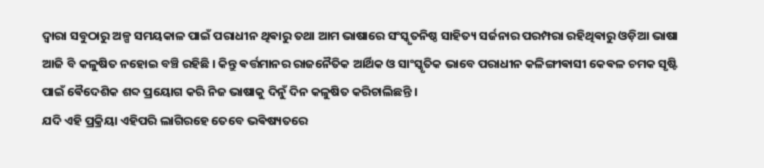ଦ୍ଵାରା ସବୁଠାରୁ ଅଳ୍ପ ସମୟକାଳ ପାଇଁ ପରାଧୀନ ଥିଵାରୁ ତଥା ଆମ ଭାଷାରେ ସଂସ୍କୃତନିଷ୍ଠ ସାହିତ୍ୟ ସର୍ଜନାର ପରମ୍ପରା ରହିଥିଵାରୁ ଓଡ଼ିଆ ଭାଷା ଆଜି ବି କଳୁଷିତ ନହୋଇ ବଞ୍ଚି ରହିଛି ‌। କିନ୍ତୁ ଵର୍ତ୍ତମାନର ରାଜନୈତିକ ଆର୍ଥିକ ଓ ସାଂସ୍କୃତିକ ଭାବେ ପରାଧୀନ କଳିଙ୍ଗୀଵାସୀ କେଵଳ ଚମକ ସୃଷ୍ଟି ପାଇଁ ଵୈଦେଶିକ ଶବ୍ଦ ପ୍ରୟୋଗ କରି ନିଜ ଭାଷାକୁ ଦିନୁଁ ଦିନ କଳୁଷିତ କରିଚାଲିଛନ୍ତି ।
ଯଦି ଏହି ପ୍ରକ୍ରିୟା ଏହିପରି ଲାଗିରହେ ତେବେ ଭଵିଷ୍ୟତରେ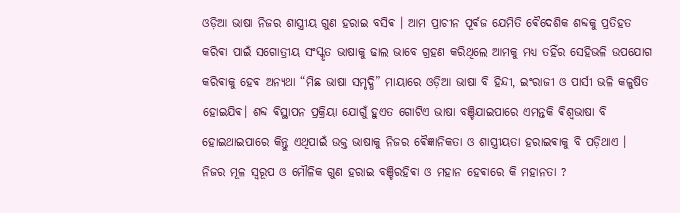ଓଡ଼ିଆ ଭାଷା ନିଜର ଶାସ୍ତ୍ରୀୟ ଗୁଣ ହରାଇ ବସିଵ । ଆମ ପ୍ରାଚୀନ ପୂର୍ଵଜ ଯେମିତି ଵୈଦେଶିକ ଶବ୍ଦକୁ ପ୍ରତିହତ କରିଵା ପାଇଁ ସଗୋତ୍ରୀୟ ସଂସ୍କୃତ ଭାଷାକୁ ଢାଲ ଭାବେ ଗ୍ରହଣ କରିଥିଲେ ଆମକୁ ମଧ୍ୟ ତହିଁର ସେହିଭଳି ଉପଯୋଗ କରିଵାକୁ ହେଵ ଅନ୍ୟଥା “ମିଛ ଭାଷା ସମୃଦ୍ଧି” ମାୟାରେ ଓଡ଼ିଆ ଭାଷା ବି ହିନ୍ଦୀ, ଇଂରାଜୀ ଓ ପାର୍ସୀ ଭଳି କଳୁଷିତ ହୋଇଯିଵ। ଶବ୍ଦ ଵିସ୍ଥାପନ ପ୍ରକ୍ରିୟା ଯୋଗୁଁ ହୁଏତ ଗୋଟିଏ ଭାଷା ବଞ୍ଚିଯାଇପାରେ ଏମନ୍ତକି ଵିଶ୍ଵଭାଷା ବି ହୋଇଥାଇପାରେ କିନ୍ତୁ ଏଥିପାଇଁ ଉକ୍ତ ଭାଷାକୁ ନିଜର ଵୈଜ୍ଞାନିକତା ଓ ଶାସ୍ତ୍ରୀୟତା ହରାଇଵାକୁ ବି ପଡ଼ିଥାଏ ‌। ନିଜର ମୂଳ ସ୍ଵରୂପ ଓ ମୌଳିକ ଗୁଣ ହରାଇ ବଞ୍ଚିରହିଵା ଓ ମହାନ ହେଵାରେ କି ମହାନତା ?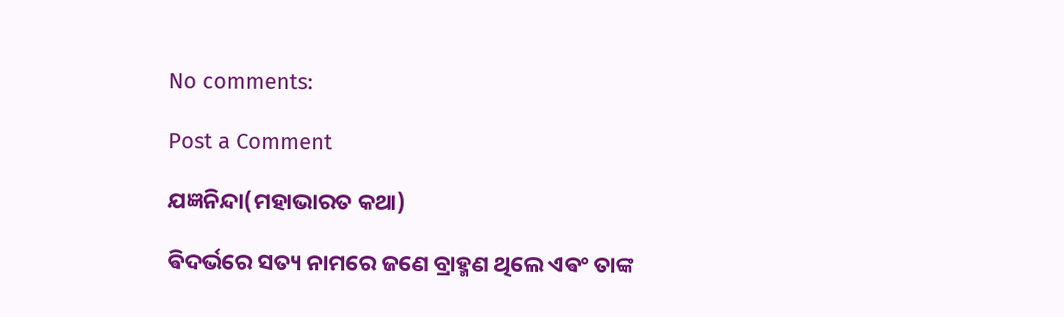No comments:

Post a Comment

ଯଜ୍ଞନିନ୍ଦା(ମହାଭାରତ କଥା)

ଵିଦର୍ଭରେ ସତ୍ୟ ନାମରେ ଜଣେ ବ୍ରାହ୍ମଣ ଥିଲେ ଏଵଂ ତାଙ୍କ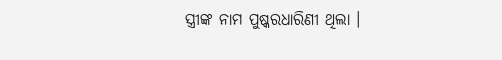ସ୍ତ୍ରୀଙ୍କ ନାମ ପୁଷ୍କରଧାରିଣୀ ଥିଲା ।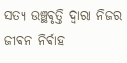ସତ୍ୟ ଉଞ୍ଛଵୃତ୍ତି ଦ୍ଵାରା ନିଜର ଜୀଵନ ନିର୍ଵାହ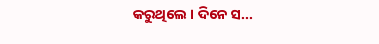କରୁଥିଲେ ‌। ଦିନେ ସ...